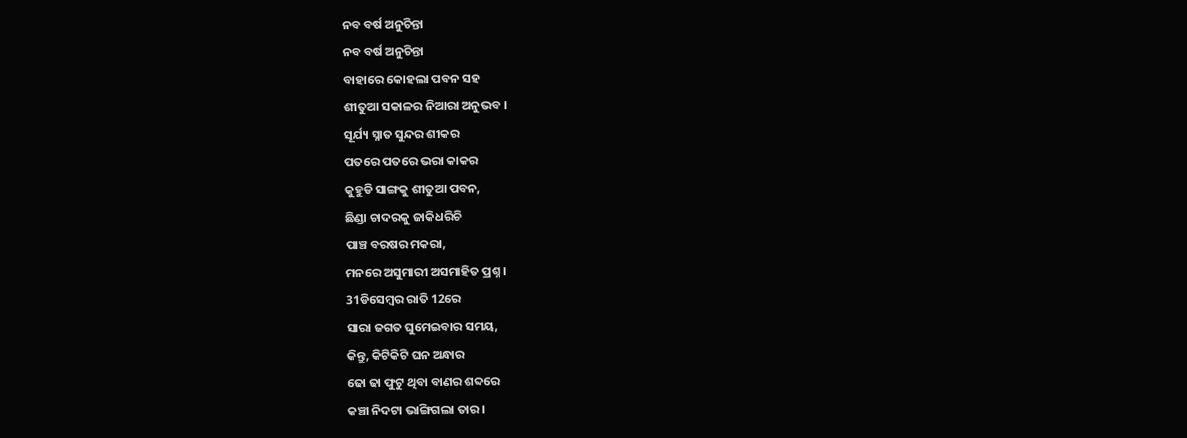ନବ ବର୍ଷ ଅନୁଚିନ୍ତା
ନବ ବର୍ଷ ଅନୁଚିନ୍ତା
ବାହାରେ କୋହଲା ପବନ ସହ
ଶୀତୁଆ ସକାଳର ନିଆରା ଅନୁଭବ ।
ସୂର୍ଯ୍ୟ ସ୍ନାତ ସୁନ୍ଦର ଶୀକର
ପତରେ ପତରେ ଭରା କାକର
କୁହୁଡି ସାଙ୍ଗକୁ ଶୀତୁଆ ପବନ,
ଛିଣ୍ଡା ଚାଦରକୁ ଜାକିଧରିଚି
ପାଞ୍ଚ ବରଷର ମକରା,
ମନରେ ଅସୁମାରୀ ଅସମାହିତ ପ୍ରଶ୍ନ ।
31ଡିସେମ୍ବର ରାତି 12ରେ
ସାରା ଜଗତ ଘୁମେଇବାର ସମୟ,
କିନ୍ତୁ, କିଟିକିଟି ଘନ ଅନ୍ଧାର
ଢୋ ଢା ଫୁଟୁ ଥିବା ବାଣର ଶବ୍ଦରେ
କଞ୍ଚା ନିଦଟା ଭାଙ୍ଗିଗଲା ତାର ।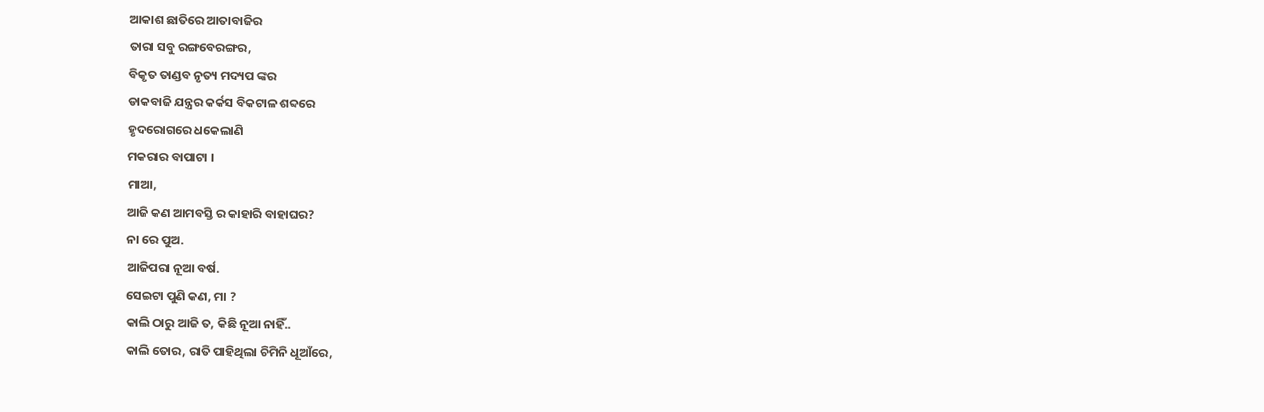ଆକାଶ ଛାତିରେ ଆତାବାଜିର
ତାରା ସବୁ ରଙ୍ଗବେରଙ୍ଗର,
ବିକୃତ ତାଣ୍ଡବ ନୃତ୍ୟ ମଦ୍ୟପ ଙ୍କର
ଡାକବାଜି ଯନ୍ତ୍ରର କର୍କସ ବିକଟାଳ ଶବ୍ଦରେ
ହୃଦରୋଗରେ ଧକେଲାଣି
ମକରାର ବାପାଟା ।
ମାଆ,
ଆଜି କଣ ଆମବସ୍ତି ର କାହାରି ବାହାଘର?
ନା ରେ ପୁଅ.
ଆଜିପରା ନୂଆ ବର୍ଷ.
ସେଇଟା ପୁଣି କଣ, ମା ?
କାଲି ଠାରୁ ଆଜି ତ, କିଛି ନୂଆ ନାହିଁ..
କାଲି ତୋର, ରାତି ପାହିଥିଲା ଚିମିନି ଧୂଆଁରେ,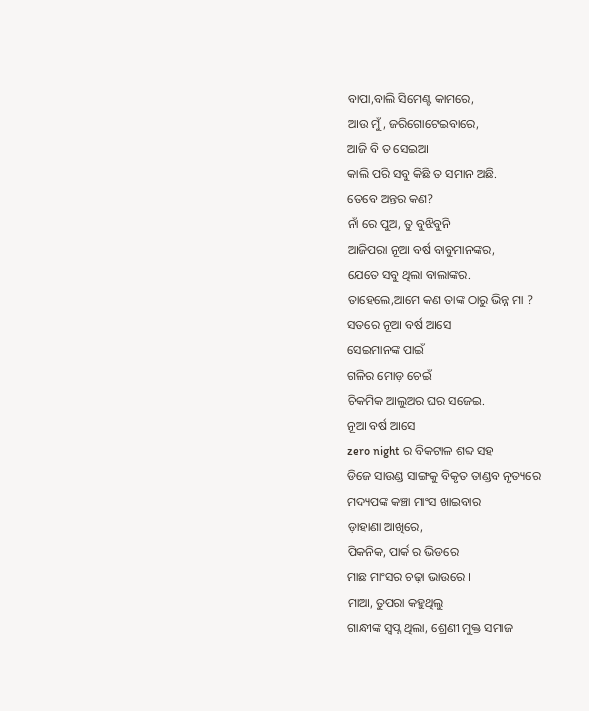ବାପା,ବାଲି ସିମେଣ୍ଟ କାମରେ,
ଆଉ ମୁଁ, ଜରିଗୋଟେଇବାରେ,
ଆଜି ବି ତ ସେଇଆ
କାଲି ପରି ସବୁ କିଛି ତ ସମାନ ଅଛି.
ତେବେ ଅନ୍ତର କଣ?
ନାଁ ରେ ପୁଅ, ତୁ ବୁଝିବୁନି
ଆଜିପରା ନୂଆ ବର୍ଷ ବାବୁମାନଙ୍କର,
ଯେତେ ସବୁ ଥିଲା ବାଲାଙ୍କର.
ତାହେଲେ,ଆମେ କଣ ତାଙ୍କ ଠାରୁ ଭିନ୍ନ ମା ?
ସତରେ ନୂଆ ବର୍ଷ ଆସେ
ସେଇମାନଙ୍କ ପାଇଁ
ଗଳିର ମୋଡ଼ ଚେଇଁ
ଚିକମିକ ଆଲୁଅର ଘର ସଜେଇ.
ନୂଆ ବର୍ଷ ଆସେ
zero night ର ବିକଟାଳ ଶବ୍ଦ ସହ
ଡିଜେ ସାଉଣ୍ଡ ସାଙ୍ଗକୁ ବିକୃତ ତାଣ୍ଡବ ନୃତ୍ୟରେ
ମଦ୍ୟପଙ୍କ କଞ୍ଚା ମାଂସ ଖାଇବାର
ଡ଼ାହାଣା ଆଖିରେ,
ପିକନିକ, ପାର୍କ ର ଭିଡରେ
ମାଛ ମାଂସର ଚଢ଼ା ଭାଉରେ ।
ମାଆ, ତୁପରା କହୁଥିଲୁ
ଗାନ୍ଧୀଙ୍କ ସ୍ବପ୍ନ ଥିଲା, ଶ୍ରେଣୀ ମୁକ୍ତ ସମାଜ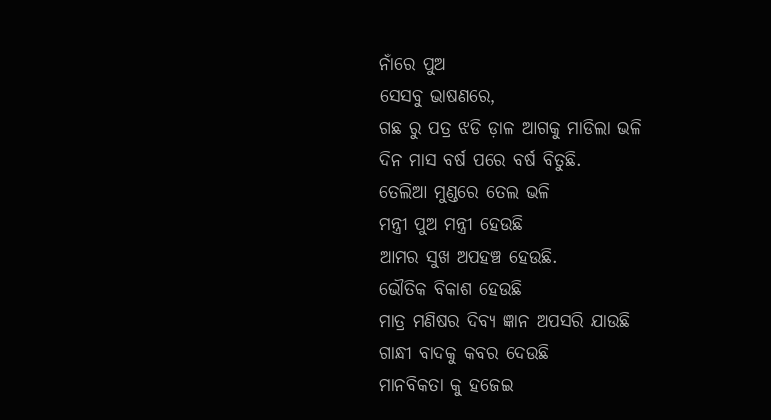ନାଁରେ ପୁଅ
ସେସବୁ ଭାଷଣରେ,
ଗଛ ରୁ ପତ୍ର ଝଡି ଡ଼ାଳ ଆଗକୁ ମାଡିଲା ଭଳି
ଦିନ ମାସ ବର୍ଷ ପରେ ବର୍ଷ ବିତୁଛି.
ତେଲିଆ ମୁଣ୍ଡରେ ତେଲ ଭଳି
ମନ୍ତ୍ରୀ ପୁଅ ମନ୍ତ୍ରୀ ହେଉଛି
ଆମର ସୁଖ ଅପହଞ୍ଚ ହେଉଛି.
ଭୌତିକ ବିକାଶ ହେଉଛି
ମାତ୍ର ମଣିଷର ଦିବ୍ୟ ଜ୍ଞାନ ଅପସରି ଯାଉଛି
ଗାନ୍ଧୀ ବାଦକୁ କବର ଦେଉଛି
ମାନବିକତା କୁ ହଜେଇ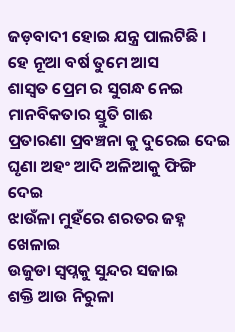ଜଡ଼ବାଦୀ ହୋଇ ଯନ୍ତ୍ର ପାଲଟିଛି ।
ହେ ନୂଆ ବର୍ଷ ତୁମେ ଆସ
ଶାସ୍ୱତ ପ୍ରେମ ର ସୁଗନ୍ଧ ନେଇ
ମାନବିକତାର ସ୍ତୁତି ଗାଈ
ପ୍ରତାରଣା ପ୍ରବଞ୍ଚନା କୁ ଦୁରେଇ ଦେଇ
ଘୃଣା ଅହଂ ଆଦି ଅଳିଆକୁ ଫିଙ୍ଗି ଦେଇ
ଝାଉଁଳା ମୁହଁରେ ଶରତର ଜହ୍ନ ଖେଳାଇ
ଉଜୁଡା ସ୍ବପ୍ନକୁ ସୁନ୍ଦର ସଜାଇ
ଶକ୍ତି ଆଉ ନିରୁଳା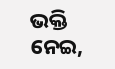ଭକ୍ତି ନେଇ,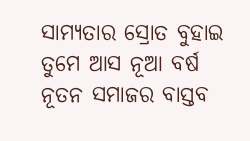ସାମ୍ୟତାର ସ୍ରୋତ ବୁହାଇ
ତୁମେ ଆସ ନୂଆ ବର୍ଷ
ନୂତନ ସମାଜର ବାସ୍ତବ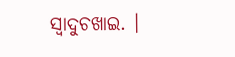ସ୍ବାଦୁଚଖାଇ. ।